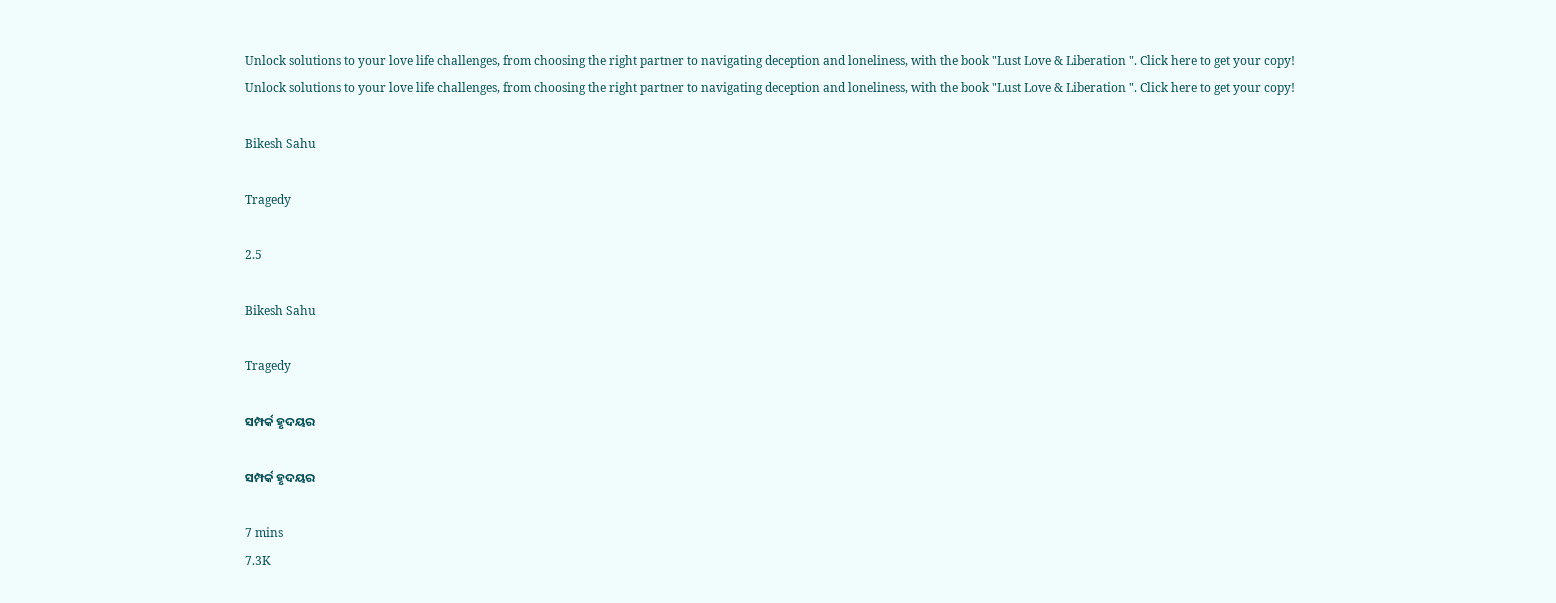Unlock solutions to your love life challenges, from choosing the right partner to navigating deception and loneliness, with the book "Lust Love & Liberation ". Click here to get your copy!
Unlock solutions to your love life challenges, from choosing the right partner to navigating deception and loneliness, with the book "Lust Love & Liberation ". Click here to get your copy!

Bikesh Sahu

Tragedy

2.5

Bikesh Sahu

Tragedy

ସମ୍ପର୍କ ହୃଦୟର

ସମ୍ପର୍କ ହୃଦୟର

7 mins
7.3K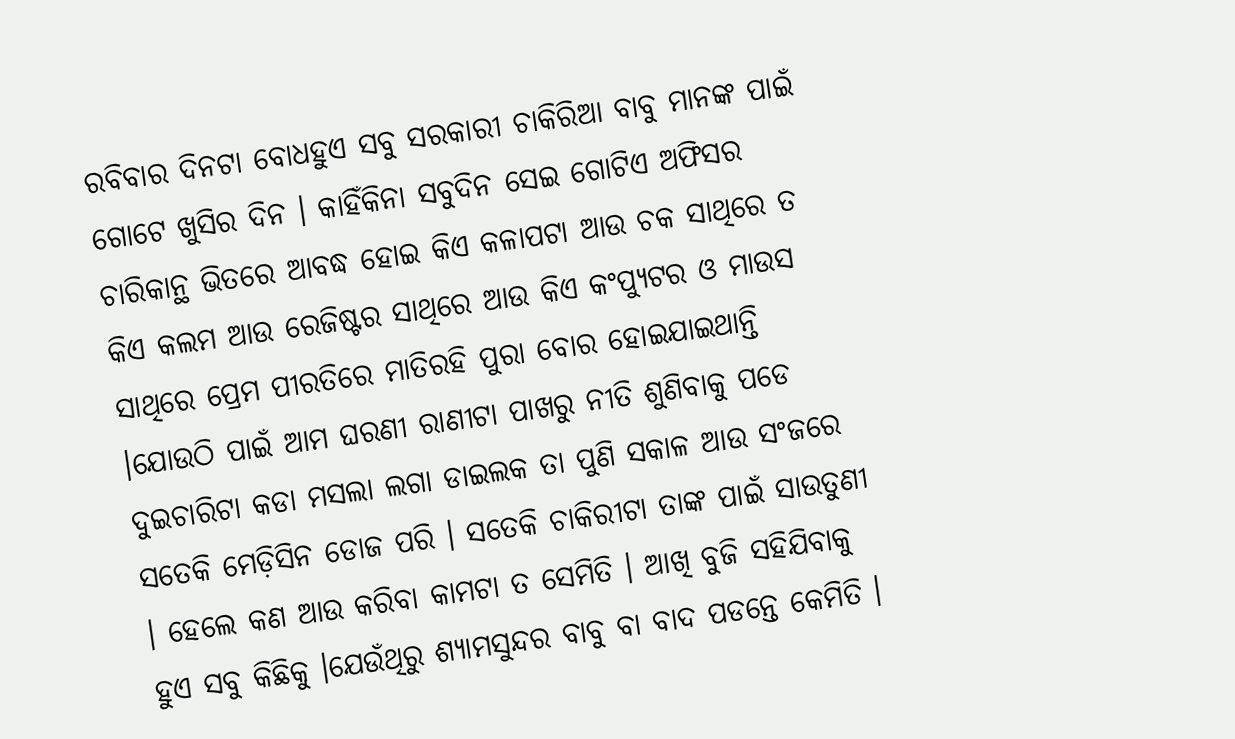ରବିବାର ଦିନଟା ବୋଧହୁଏ ସବୁ ସରକାରୀ ଚାକିରିଆ ବାବୁ ମାନଙ୍କ ପାଇଁ ଗୋଟେ ଖୁସିର ଦିନ । କାହିଁକିନା ସବୁଦିନ ସେଇ ଗୋଟିଏ ଅଫିସର ଚାରିକାନ୍ଥ ଭିତରେ ଆବଦ୍ଧ ହୋଇ କିଏ କଳାପଟା ଆଉ ଚକ ସାଥିରେ ତ କିଏ କଲମ ଆଉ ରେଜିଷ୍ଟର ସାଥିରେ ଆଉ କିଏ କଂପ୍ୟୁଟର ଓ ମାଉସ ସାଥିରେ ପ୍ରେମ ପୀରତିରେ ମାତିରହି ପୁରା ବୋର ହୋଇଯାଇଥାନ୍ତି ।ଯୋଉଠି ପାଇଁ ଆମ ଘରଣୀ ରାଣୀଟା ପାଖରୁ ନୀତି ଶୁଣିବାକୁ ପଡେ ଦୁଇଚାରିଟା କଡା ମସଲା ଲଗା ଡାଇଲକ ତା ପୁଣି ସକାଳ ଆଉ ସଂଜରେ ସତେକି ମେଡ଼ିସିନ ଡୋଜ ପରି । ସତେକି ଚାକିରୀଟା ତାଙ୍କ ପାଇଁ ସାଉତୁଣୀ । ହେଲେ କଣ ଆଉ କରିବା କାମଟା ତ ସେମିତି । ଆଖି ବୁଜି ସହିଯିବାକୁ ହୁଏ ସବୁ କିଛିକୁ ।ଯେଉଁଥିରୁ ଶ୍ୟାମସୁନ୍ଦର ବାବୁ ବା ବାଦ ପଡନ୍ତେ କେମିତି ।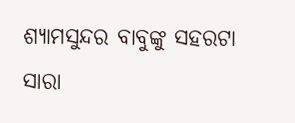ଶ୍ୟାମସୁନ୍ଦର ବାବୁଙ୍କୁ ସହରଟା ସାରା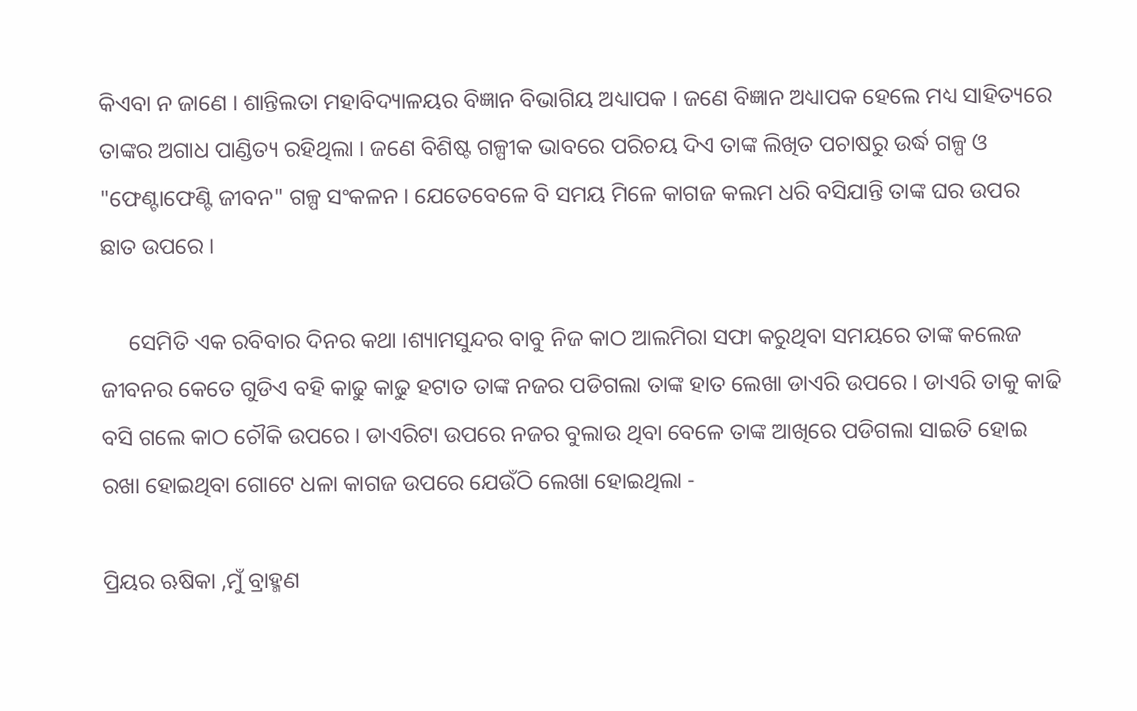କିଏବା ନ ଜାଣେ । ଶାନ୍ତିଲତା ମହାବିଦ୍ୟାଳୟର ବିଜ୍ଞାନ ବିଭାଗିୟ ଅଧ୍ୟାପକ । ଜଣେ ବିଜ୍ଞାନ ଅଧ୍ୟାପକ ହେଲେ ମଧ୍ୟ ସାହିତ୍ୟରେ ତାଙ୍କର ଅଗାଧ ପାଣ୍ଡିତ୍ୟ ରହିଥିଲା । ଜଣେ ବିଶିଷ୍ଟ ଗଳ୍ପୀକ ଭାବରେ ପରିଚୟ ଦିଏ ତାଙ୍କ ଲିଖିତ ପଚାଷରୁ ଉର୍ଦ୍ଧ ଗଳ୍ପ ଓ "ଫେଣ୍ଟାଫେଣ୍ଟି ଜୀବନ" ଗଳ୍ପ ସଂକଳନ । ଯେତେବେଳେ ବି ସମୟ ମିଳେ କାଗଜ କଲମ ଧରି ବସିଯାନ୍ତି ତାଙ୍କ ଘର ଉପର ଛାତ ଉପରେ ।

     ସେମିତି ଏକ ରବିବାର ଦିନର କଥା ।ଶ୍ୟାମସୁନ୍ଦର ବାବୁ ନିଜ କାଠ ଆଲମିରା ସଫା କରୁଥିବା ସମୟରେ ତାଙ୍କ କଲେଜ ଜୀବନର କେତେ ଗୁଡିଏ ବହି କାଢୁ କାଢୁ ହଟାତ ତାଙ୍କ ନଜର ପଡିଗଲା ତାଙ୍କ ହାତ ଲେଖା ଡାଏରି ଉପରେ । ଡାଏରି ତାକୁ କାଢି ବସି ଗଲେ କାଠ ଚୌକି ଉପରେ । ଡାଏରିଟା ଉପରେ ନଜର ବୁଲାଉ ଥିବା ବେଳେ ତାଙ୍କ ଆଖିରେ ପଡିଗଲା ସାଇତି ହୋଇ ରଖା ହୋଇଥିବା ଗୋଟେ ଧଳା କାଗଜ ଉପରେ ଯେଉଁଠି ଲେଖା ହୋଇଥିଲା -

ପ୍ରିୟର ଋଷିକା ,ମୁଁ ବ୍ରାହ୍ମଣ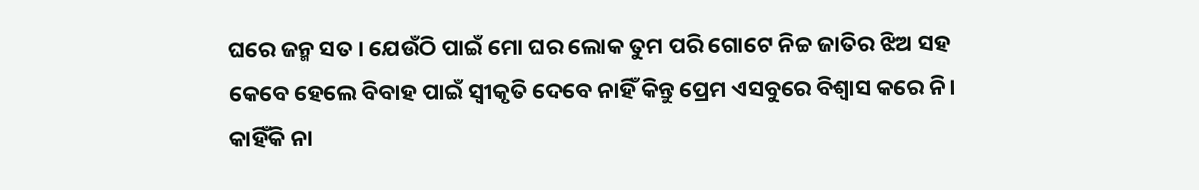ଘରେ ଜନ୍ମ ସତ । ଯେଉଁଠି ପାଇଁ ମୋ ଘର ଲୋକ ତୁମ ପରି ଗୋଟେ ନିଚ୍ଚ ଜାତିର ଝିଅ ସହ କେବେ ହେଲେ ବିବାହ ପାଇଁ ସ୍ୱୀକୃତି ଦେବେ ନାହିଁ କିନ୍ତୁ ପ୍ରେମ ଏସବୁରେ ବିଶ୍ୱାସ କରେ ନି। କାହିଁକି ନା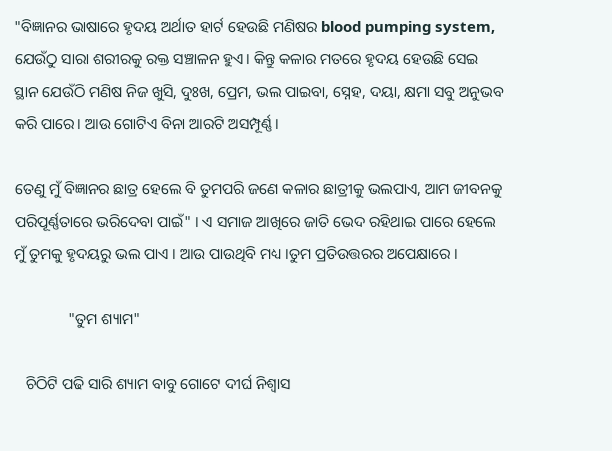"ବିଜ୍ଞାନର ଭାଷାରେ ହୃଦୟ ଅର୍ଥାତ ହାର୍ଟ ହେଉଛି ମଣିଷର blood pumping system, ଯେଉଁଠୁ ସାରା ଶରୀରକୁ ରକ୍ତ ସଞ୍ଚାଳନ ହୁଏ। କିନ୍ତୁ କଳାର ମତରେ ହୃଦୟ ହେଉଛି ସେଇ ସ୍ଥାନ ଯେଉଁଠି ମଣିଷ ନିଜ ଖୁସି, ଦୁଃଖ, ପ୍ରେମ, ଭଲ ପାଇବା, ସ୍ନେହ, ଦୟା, କ୍ଷମା ସବୁ ଅନୁଭବ କରି ପାରେ। ଆଉ ଗୋଟିଏ ବିନା ଆରଟି ଅସମ୍ପୂର୍ଣ୍ଣ।

ତେଣୁ ମୁଁ ବିଜ୍ଞାନର ଛାତ୍ର ହେଲେ ବି ତୁମପରି ଜଣେ କଳାର ଛାତ୍ରୀକୁ ଭଲପାଏ, ଆମ ଜୀବନକୁ ପରିପୂର୍ଣ୍ଣତାରେ ଭରିଦେବା ପାଇଁ" । ଏ ସମାଜ ଆଖିରେ ଜାତି ଭେଦ ରହିଥାଇ ପାରେ ହେଲେ ମୁଁ ତୁମକୁ ହୃଦୟରୁ ଭଲ ପାଏ । ଆଉ ପାଉଥିବି ମଧ୍ୟ ।ତୁମ ପ୍ରତିଉତ୍ତରର ଅପେକ୍ଷାରେ ।

              "ତୁମ ଶ୍ୟାମ"

   ଚିଠିଟି ପଢି ସାରି ଶ୍ୟାମ ବାବୁ ଗୋଟେ ଦୀର୍ଘ ନିଶ୍ଵାସ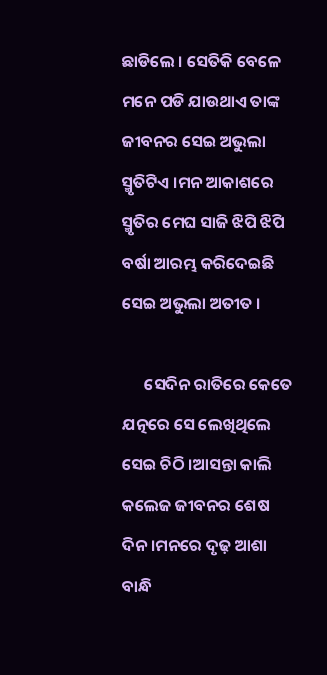ଛାଡିଲେ । ସେତିକି ବେଳେ ମନେ ପଡି ଯାଉଥାଏ ତାଙ୍କ ଜୀବନର ସେଇ ଅଭୁଲା ସ୍ମୃତିଟିଏ ।ମନ ଆକାଶରେ ସ୍ମୃତିର ମେଘ ସାଜି ଝିପି ଝିପି ବର୍ଷା ଆରମ୍ଭ କରିଦେଇଛି ସେଇ ଅଭୁଲା ଅତୀତ ।

      ସେଦିନ ରାତିରେ କେତେ ଯତ୍ନରେ ସେ ଲେଖିଥିଲେ ସେଇ ଚିଠି ।ଆସନ୍ତା କାଲି କଲେଜ ଜୀବନର ଶେଷ ଦିନ ।ମନରେ ଦୃଢ଼ ଆଶା ବାନ୍ଧି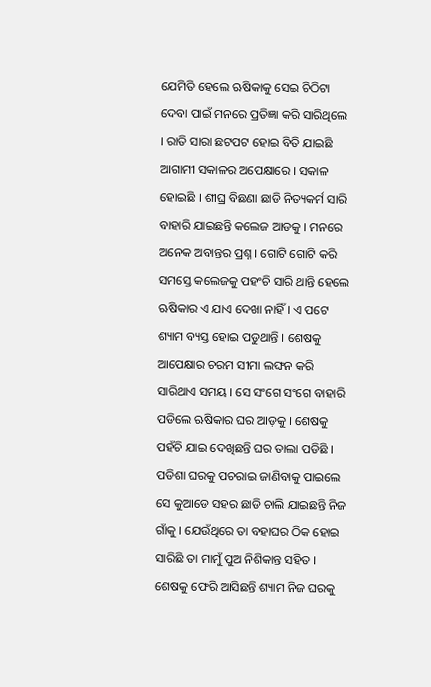ଯେମିତି ହେଲେ ଋଷିକାକୁ ସେଇ ଚିଠିଟା ଦେବା ପାଇଁ ମନରେ ପ୍ରତିଜ୍ଞା କରି ସାରିଥିଲେ । ରାତି ସାରା ଛଟପଟ ହୋଇ ବିତି ଯାଇଛି ଆଗାମୀ ସକାଳର ଅପେକ୍ଷାରେ । ସକାଳ ହୋଇଛି । ଶୀଘ୍ର ବିଛଣା ଛାଡି ନିତ୍ୟକର୍ମ ସାରି ବାହାରି ଯାଇଛନ୍ତି କଲେଜ ଆଡକୁ । ମନରେ ଅନେକ ଅବାନ୍ତର ପ୍ରଶ୍ନ । ଗୋଟି ଗୋଟି କରି ସମସ୍ତେ କଲେଜକୁ ପହଂଚି ସାରି ଥାନ୍ତି ହେଲେ ଋଷିକାର ଏ ଯାଏ ଦେଖା ନାହିଁ । ଏ ପଟେ ଶ୍ୟାମ ବ୍ୟସ୍ତ ହୋଇ ପଡୁଥାନ୍ତି । ଶେଷକୁ ଆପେକ୍ଷାର ଚରମ ସୀମା ଲଙ୍ଘନ କରି ସାରିଥାଏ ସମୟ । ସେ ସଂଗେ ସଂଗେ ବାହାରି ପଡିଲେ ଋଷିକାର ଘର ଆଡ଼କୁ । ଶେଷକୁ ପହଁଚି ଯାଇ ଦେଖିଛନ୍ତି ଘର ତାଲା ପଡିଛି । ପଡିଶା ଘରକୁ ପଚରାଇ ଜାଣିବାକୁ ପାଇଲେ ସେ କୁଆଡେ ସହର ଛାଡି ଚାଲି ଯାଇଛନ୍ତି ନିଜ ଗାଁକୁ । ଯେଉଁଥିରେ ତା ବହାଘର ଠିକ ହୋଇ ସାରିଛି ତା ମାମୁଁ ପୁଅ ନିଶିକାନ୍ତ ସହିତ । ଶେଷକୁ ଫେରି ଆସିଛନ୍ତି ଶ୍ୟାମ ନିଜ ଘରକୁ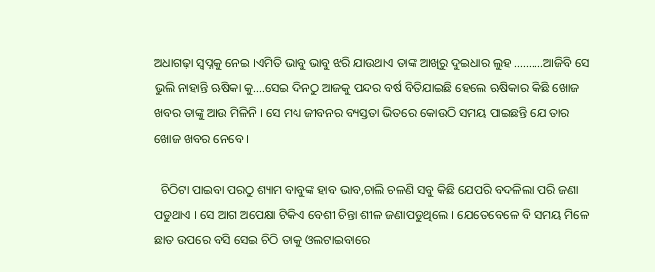ଅଧାଗଢ଼ା ସ୍ୱପ୍ନକୁ ନେଇ ।ଏମିତି ଭାବୁ ଭାବୁ ଝରି ଯାଉଥାଏ ତାଙ୍କ ଆଖିରୁ ଦୁଇଧାର ଲୁହ ..........ଆଜିବି ସେ ଭୁଲି ନାହାନ୍ତି ଋଷିକା କୁ....ସେଇ ଦିନଠୁ ଆଜକୁ ପନ୍ଦର ବର୍ଷ ବିତିଯାଇଛି ହେଲେ ଋଷିକାର କିଛି ଖୋଜ ଖବର ତାଙ୍କୁ ଆଉ ମିଳିନି । ସେ ମଧ୍ୟ ଜୀବନର ବ୍ୟସ୍ତତା ଭିତରେ କୋଉଠି ସମୟ ପାଇଛନ୍ତି ଯେ ତାର ଖୋଜ ଖବର ନେବେ ।

  ଚିଠିଟା ପାଇବା ପରଠୁ ଶ୍ୟାମ ବାବୁଙ୍କ ହାବ ଭାବ,ଚାଲି ଚଳଣି ସବୁ କିଛି ଯେପରି ବଦଳିଲା ପରି ଜଣା ପଡୁଥାଏ । ସେ ଆଗ ଅପେକ୍ଷା ଟିକିଏ ବେଶୀ ଚିନ୍ତା ଶୀଳ ଜଣାପଡୁଥିଲେ । ଯେତେବେଳେ ବି ସମୟ ମିଳେ ଛାତ ଉପରେ ବସି ସେଇ ଚିଠି ତାକୁ ଓଲଟାଇବାରେ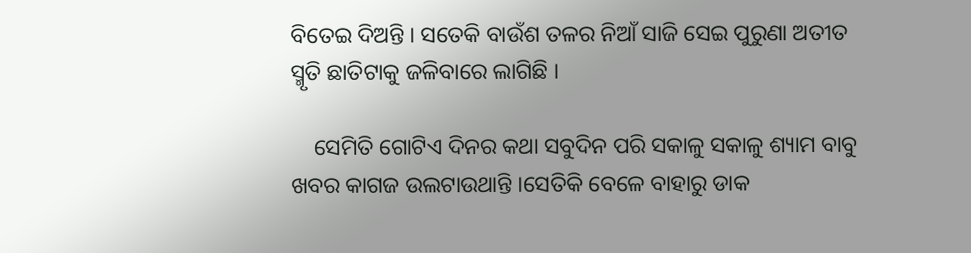ବିତେଇ ଦିଅନ୍ତି । ସତେକି ବାଉଁଶ ତଳର ନିଆଁ ସାଜି ସେଇ ପୁରୁଣା ଅତୀତ ସ୍ମୃତି ଛାତିଟାକୁ ଜଳିବାରେ ଲାଗିଛି ।

    ସେମିତି ଗୋଟିଏ ଦିନର କଥା ସବୁଦିନ ପରି ସକାଳୁ ସକାଳୁ ଶ୍ୟାମ ବାବୁ ଖବର କାଗଜ ଉଲଟାଉଥାନ୍ତି ।ସେତିକି ବେଳେ ବାହାରୁ ଡାକ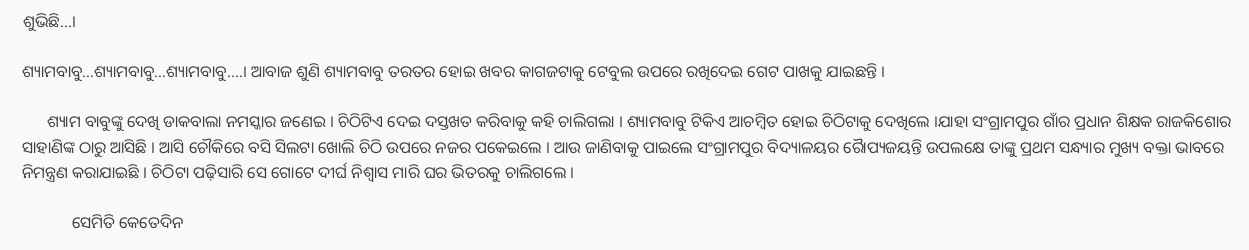ଶୁଭିଛି...।

ଶ୍ୟାମବାବୁ...ଶ୍ୟାମବାବୁ...ଶ୍ୟାମବାବୁ....। ଆବାଜ ଶୁଣି ଶ୍ୟାମବାବୁ ତରତର ହୋଇ ଖବର କାଗଜଟାକୁ ଟେବୁଲ ଉପରେ ରଖିଦେଇ ଗେଟ ପାଖକୁ ଯାଇଛନ୍ତି ।

      ଶ୍ୟାମ ବାବୁଙ୍କୁ ଦେଖି ଡାକବାଲା ନମସ୍କାର ଜଣେଇ । ଚିଠିଟିଏ ଦେଇ ଦସ୍ତଖତ କରିବାକୁ କହି ଚାଲିଗଲା । ଶ୍ୟାମବାବୁ ଟିକିଏ ଆଚମ୍ବିତ ହୋଇ ଚିଠିଟାକୁ ଦେଖିଲେ ।ଯାହା ସଂଗ୍ରାମପୁର ଗାଁର ପ୍ରଧାନ ଶିକ୍ଷକ ରାଜକିଶୋର ସାହାଣିଙ୍କ ଠାରୁ ଆସିଛି । ଆସି ଚୌକିରେ ବସି ସିଲଟା ଖୋଲି ଚିଠି ଉପରେ ନଜର ପକେଇଲେ । ଆଉ ଜାଣିବାକୁ ପାଇଲେ ସଂଗ୍ରାମପୁର ବିଦ୍ୟାଳୟର ରୋୖପ୍ୟଜୟନ୍ତି ଉପଲକ୍ଷେ ତାଙ୍କୁ ପ୍ରଥମ ସନ୍ଧ୍ୟାର ମୁଖ୍ୟ ବକ୍ତା ଭାବରେ ନିମନ୍ତ୍ରଣ କରାଯାଇଛି । ଚିଠିଟା ପଢ଼ିସାରି ସେ ଗୋଟେ ଦୀର୍ଘ ନିଶ୍ଵାସ ମାରି ଘର ଭିତରକୁ ଚାଲିଗଲେ ।

            ସେମିତି କେତେଦିନ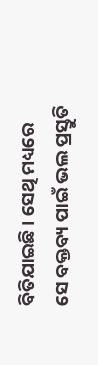ବିତିଯାଇଛି । ସେଥି ମଧ୍ୟରେ ସେ ବକ୍ତବ୍ୟ ପାଇଁ ଭଲ ପ୍ରସ୍ତୁତି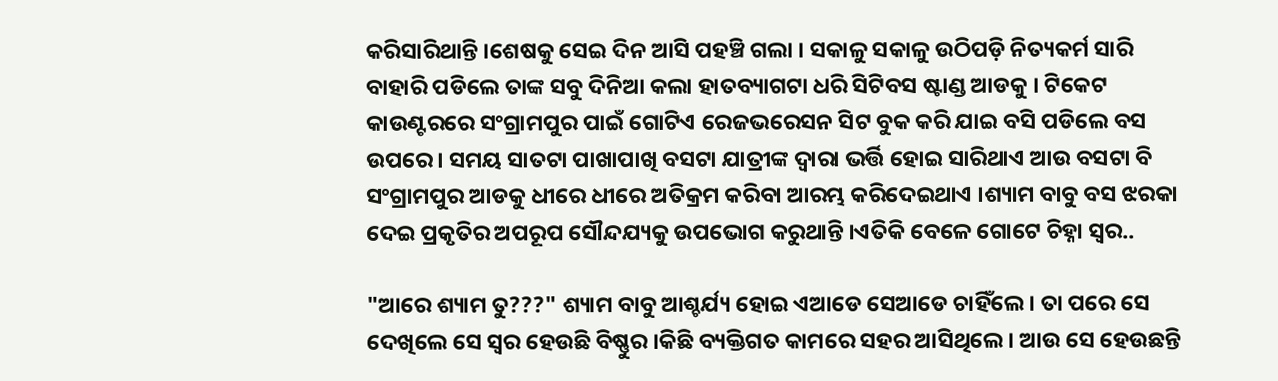କରିସାରିଥାନ୍ତି ।ଶେଷକୁ ସେଇ ଦିନ ଆସି ପହଞ୍ଚି ଗଲା । ସକାଳୁ ସକାଳୁ ଉଠିପଡ଼ି ନିତ୍ୟକର୍ମ ସାରି ବାହାରି ପଡିଲେ ତାଙ୍କ ସବୁ ଦିନିଆ କଲା ହାତବ୍ୟାଗଟା ଧରି ସିଟିବସ ଷ୍ଟାଣ୍ଡ ଆଡକୁ । ଟିକେଟ କାଉଣ୍ଟରରେ ସଂଗ୍ରାମପୁର ପାଇଁ ଗୋଟିଏ ରେଜଭରେସନ ସିଟ ବୁକ କରି ଯାଇ ବସି ପଡିଲେ ବସ ଉପରେ । ସମୟ ସାତଟା ପାଖାପାଖି ବସଟା ଯାତ୍ରୀଙ୍କ ଦ୍ୱାରା ଭର୍ତ୍ତି ହୋଇ ସାରିଥାଏ ଆଉ ବସଟା ବି ସଂଗ୍ରାମପୁର ଆଡକୁ ଧୀରେ ଧୀରେ ଅତିକ୍ରମ କରିବା ଆରମ୍ଭ କରିଦେଇଥାଏ ।ଶ୍ୟାମ ବାବୁ ବସ ଝରକା ଦେଇ ପ୍ରକୃତିର ଅପରୂପ ସୌନ୍ଦଯ୍ୟକୁ ଉପଭୋଗ କରୁଥାନ୍ତି ।ଏତିକି ବେଳେ ଗୋଟେ ଚିହ୍ନା ସ୍ୱର..

"ଆରେ ଶ୍ୟାମ ତୁ???" ଶ୍ୟାମ ବାବୁ ଆଶ୍ଚର୍ଯ୍ୟ ହୋଇ ଏଆଡେ ସେଆଡେ ଚାହିଁଲେ। ତା ପରେ ସେ ଦେଖିଲେ ସେ ସ୍ୱର ହେଉଛି ବିଷ୍ଣୁର ।କିଛି ବ୍ୟକ୍ତିଗତ କାମରେ ସହର ଆସିଥିଲେ । ଆଉ ସେ ହେଉଛନ୍ତି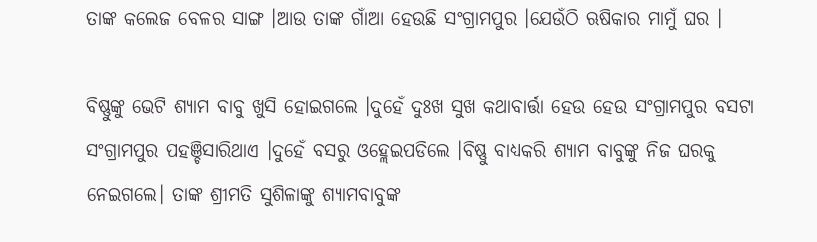ତାଙ୍କ କଲେଜ ବେଳର ସାଙ୍ଗ ।ଆଉ ତାଙ୍କ ଗାଁଆ ହେଉଛି ସଂଗ୍ରାମପୁର ।ଯେଉଁଠି ଋଷିକାର ମାମୁଁ ଘର ।

ବିଷ୍ଣୁଙ୍କୁ ଭେଟି ଶ୍ୟାମ ବାବୁ ଖୁସି ହୋଇଗଲେ ।ଦୁହେଁ ଦୁଃଖ ସୁଖ କଥାବାର୍ତ୍ତା ହେଉ ହେଉ ସଂଗ୍ରାମପୁର ବସଟା ସଂଗ୍ରାମପୁର ପହଞ୍ଚିସାରିଥାଏ ।ଦୁହେଁ ବସରୁ ଓହ୍ଲେଇପଡିଲେ ।ବିଷ୍ଣୁ ବାଧ୍ୟକରି ଶ୍ୟାମ ବାବୁଙ୍କୁ ନିଜ ଘରକୁ ନେଇଗଲେ। ତାଙ୍କ ଶ୍ରୀମତି ସୁଶିଳାଙ୍କୁ ଶ୍ୟାମବାବୁଙ୍କ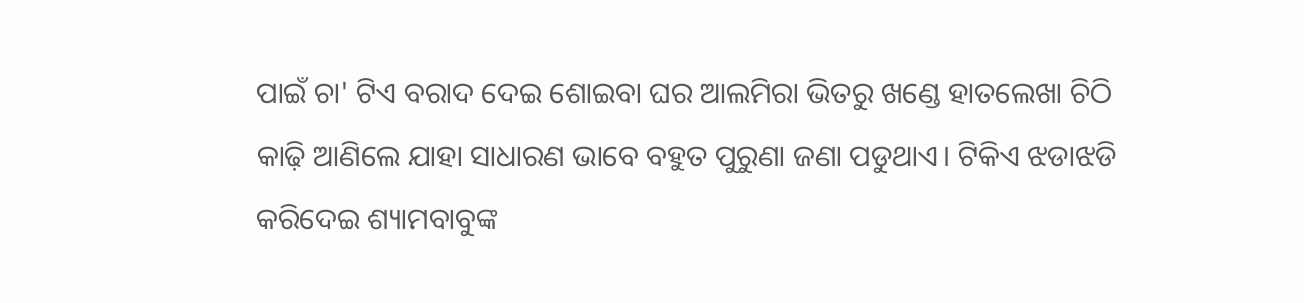ପାଇଁ ଚା' ଟିଏ ବରାଦ ଦେଇ ଶୋଇବା ଘର ଆଲମିରା ଭିତରୁ ଖଣ୍ଡେ ହାତଲେଖା ଚିଠି କାଢ଼ି ଆଣିଲେ ଯାହା ସାଧାରଣ ଭାବେ ବହୁତ ପୁରୁଣା ଜଣା ପଡୁଥାଏ। ଟିକିଏ ଝଡାଝଡି କରିଦେଇ ଶ୍ୟାମବାବୁଙ୍କ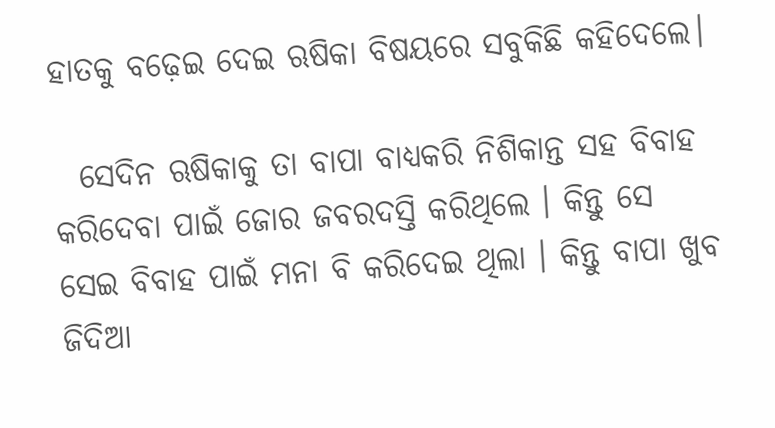ହାତକୁ ବଢ଼େଇ ଦେଇ ଋଷିକା ବିଷୟରେ ସବୁକିଛି କହିଦେଲେ।

  ସେଦିନ ଋଷିକାକୁ ତା ବାପା ବାଧ୍ୟକରି ନିଶିକାନ୍ତ ସହ ବିବାହ କରିଦେବା ପାଇଁ ଜୋର ଜବରଦସ୍ତି କରିଥିଲେ । କିନ୍ତୁ ସେ ସେଇ ବିବାହ ପାଇଁ ମନା ବି କରିଦେଇ ଥିଲା । କିନ୍ତୁ ବାପା ଖୁବ ଜିଦିଆ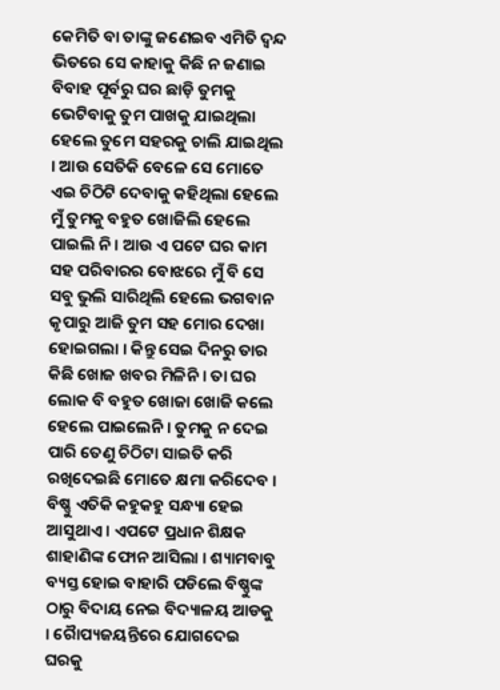କେମିତି ବା ତାଙ୍କୁ ଜଣେଇବ ଏମିତି ଦ୍ୱନ୍ଦ ଭିତରେ ସେ କାହାକୁ କିଛି ନ ଜଣାଇ ବିବାହ ପୂର୍ବରୁ ଘର ଛାଡ଼ି ତୁମକୁ ଭେଟିବାକୁ ତୁମ ପାଖକୁ ଯାଇଥିଲା ହେଲେ ତୁମେ ସହରକୁ ଚାଲି ଯାଇଥିଲ । ଆଉ ସେତିକି ବେଳେ ସେ ମୋତେ ଏଇ ଚିଠିଟି ଦେବାକୁ କହିଥିଲା ହେଲେ ମୁଁ ତୁମକୁ ବହୁତ ଖୋଜିଲି ହେଲେ ପାଇଲି ନି । ଆଉ ଏ ପଟେ ଘର କାମ ସହ ପରିବାରର ବୋଝରେ ମୁଁ ବି ସେ ସବୁ ଭୁଲି ସାରିଥିଲି ହେଲେ ଭଗବାନ କୃପାରୁ ଆଜି ତୁମ ସହ ମୋର ଦେଖା ହୋଇଗଲା । କିନ୍ତୁ ସେଇ ଦିନରୁ ତାର କିଛି ଖୋଜ ଖବର ମିଳିନି । ତା ଘର ଲୋକ ବି ବହୁତ ଖୋଜା ଖୋଜି କଲେ ହେଲେ ପାଇଲେନି । ତୁମକୁ ନ ଦେଇ ପାରି ତେଣୁ ଚିଠିଟା ସାଇତି କରି ରଖିଦେଇଛି ମୋତେ କ୍ଷମା କରିଦେବ । ବିଷ୍ଣୁ ଏତିକି କହୁକହୁ ସନ୍ଧ୍ୟା ହେଇ ଆସୁଥାଏ । ଏପଟେ ପ୍ରଧାନ ଶିକ୍ଷକ ଶାହାଣିଙ୍କ ଫୋନ ଆସିଲା । ଶ୍ୟାମବାବୁ ବ୍ୟସ୍ତ ହୋଇ ବାହାରି ପଡିଲେ ବିଷ୍ଣୁଙ୍କ ଠାରୁ ବିଦାୟ ନେଇ ବିଦ୍ୟାଳୟ ଆଡକୁ । ରୋୖପ୍ୟଜୟନ୍ତିରେ ଯୋଗଦେଇ ଘରକୁ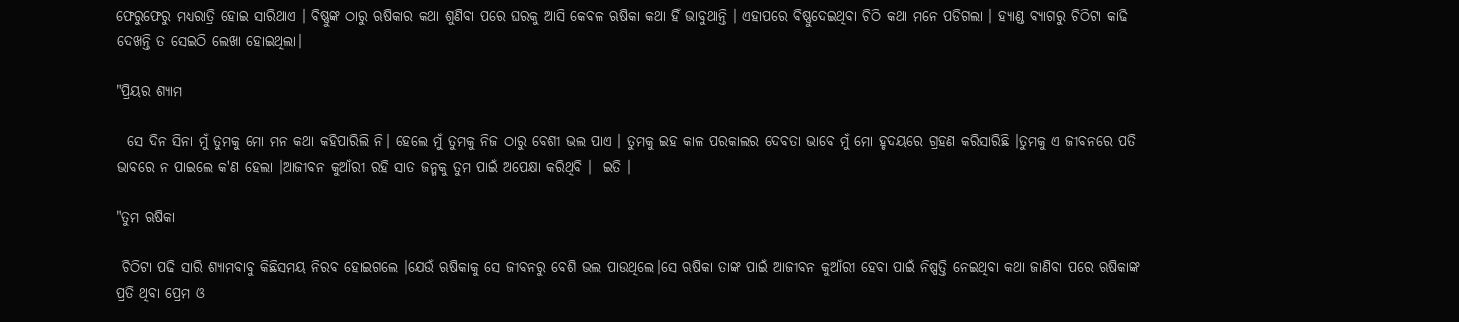ଫେରୁଫେରୁ ମଧ୍ୟରାତ୍ରି ହୋଇ ସାରିଥାଏ । ବିଷ୍ଣୁଙ୍କ ଠାରୁ ଋଷିକାର କଥା ଶୁଣିବା ପରେ ଘରକୁ ଆସି କେବଳ ଋଷିକା କଥା ହିଁ ଭାବୁଥାନ୍ତି । ଏହାପରେ ବିଷ୍ଣୁଦେଇଥିବା ଚିଠି କଥା ମନେ ପଡିଗଲା । ହ୍ୟାଣ୍ଡ ବ୍ୟାଗରୁ ଚିଠିଟା କାଢି ଦେଖନ୍ତି ତ ସେଇଠି ଲେଖା ହୋଇଥିଲା।

"ପ୍ରିୟର ଶ୍ୟାମ

  ସେ ଦିନ ସିନା ମୁଁ ତୁମକୁ ମୋ ମନ କଥା କହିପାରିଲି ନି। ହେଲେ ମୁଁ ତୁମକୁ ନିଜ ଠାରୁ ବେଶୀ ଭଲ ପାଏ । ତୁମକୁ ଇହ କାଳ ପରକାଲର ଦେବତା ଭାବେ ମୁଁ ମୋ ହୃଦୟରେ ଗ୍ରହଣ କରିସାରିଛି ।ତୁମକୁ ଏ ଜୀବନରେ ପତି ଭାବରେ ନ ପାଇଲେ କ'ଣ ହେଲା ।ଆଜୀବନ କୁଆଁରୀ ରହି ସାତ ଜନ୍ମକୁ ତୁମ ପାଇଁ ଅପେକ୍ଷା କରିଥିବି ।  ଇତି ।

"ତୁମ ଋଷିକା

 ଚିଠିଟା ପଢି ସାରି ଶ୍ୟାମବାବୁ କିଛିସମୟ ନିରବ ହୋଇଗଲେ ।ଯେଉଁ ଋଷିକାକୁ ସେ ଜୀବନରୁ ବେଶି ଭଲ ପାଉଥିଲେ।ସେ ଋଷିକା ତାଙ୍କ ପାଇଁ ଆଜୀବନ କୁଆଁରୀ ହେବା ପାଇଁ ନିଷ୍ପତ୍ତି ନେଇଥିବା କଥା ଜାଣିବା ପରେ ଋଷିକାଙ୍କ ପ୍ରତି ଥିବା ପ୍ରେମ ଓ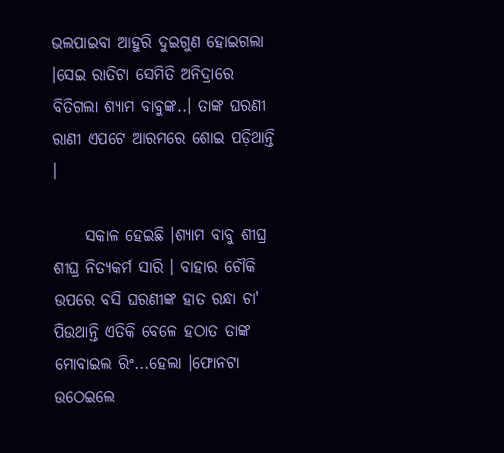ଭଲପାଇବା ଆହୁରି ଦୁଇଗୁଣ ହୋଇଗଲା ।ସେଇ ରାତିଟା ସେମିତି ଅନିଦ୍ରାରେ ବିତିଗଲା ଶ୍ୟାମ ବାବୁଙ୍କ..। ତାଙ୍କ ଘରଣୀ ରାଣୀ ଏପଟେ ଆରମରେ ଶୋଇ ପଡ଼ିଥାନ୍ତି ।

     ସକାଳ ହେଇଛି ।ଶ୍ୟାମ ବାବୁ ଶୀଘ୍ର ଶୀଘ୍ର ନିତ୍ୟକର୍ମ ସାରି । ବାହାର ଚୌକି ଉପରେ ବସି ଘରଣୀଙ୍କ ହାତ ରନ୍ଧା ଚା' ପିଉଥାନ୍ତି ଏତିକି ବେଳେ ହଠାତ ତାଙ୍କ ମୋବାଇଲ ରିଂ...ହେଲା ।ଫୋନଟା ଉଠେଇଲେ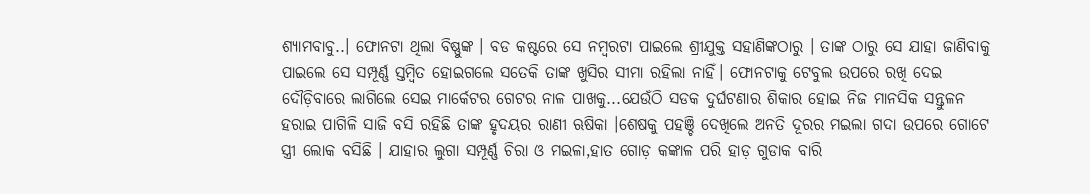ଶ୍ୟାମବାବୁ..। ଫୋନଟା ଥିଲା ବିଷ୍ଣୁଙ୍କ । ବଡ କଷ୍ଟରେ ସେ ନମ୍ବରଟା ପାଇଲେ ଶ୍ରୀଯୁକ୍ତ ସହାଣିଙ୍କଠାରୁ । ତାଙ୍କ ଠାରୁ ସେ ଯାହା ଜାଣିବାକୁ ପାଇଲେ ସେ ସମ୍ପୂର୍ଣ୍ଣ ସ୍ତମ୍ବିତ ହୋଇଗଲେ ସତେକି ତାଙ୍କ ଖୁସିର ସୀମା ରହିଲା ନାହିଁ। ଫୋନଟାକୁ ଟେବୁଲ ଉପରେ ରଖି ଦେଇ ଦୌଡ଼ିବାରେ ଲାଗିଲେ ସେଇ ମାର୍କେଟର ଗେଟର ନାଳ ପାଖକୁ...ଯେଉଁଠି ସଡକ ଦୁର୍ଘଟଣାର ଶିକାର ହୋଇ ନିଜ ମାନସିକ ସନ୍ତୁଳନ ହରାଇ ପାଗିଳି ସାଜି ବସି ରହିଛି ତାଙ୍କ ହୃଦୟର ରାଣୀ ଋଷିକା ।ଶେଷକୁ ପହଞ୍ଚି ଦେଖିଲେ ଅନତି ଦୂରର ମଇଲା ଗଦା ଉପରେ ଗୋଟେ ସ୍ତ୍ରୀ ଲୋକ ବସିଛି । ଯାହାର ଲୁଗା ସମ୍ପୂର୍ଣ୍ଣ ଚିରା ଓ ମଇଳା,ହାତ ଗୋଡ଼ କଙ୍କାଳ ପରି ହାଡ଼ ଗୁଡାକ ବାରି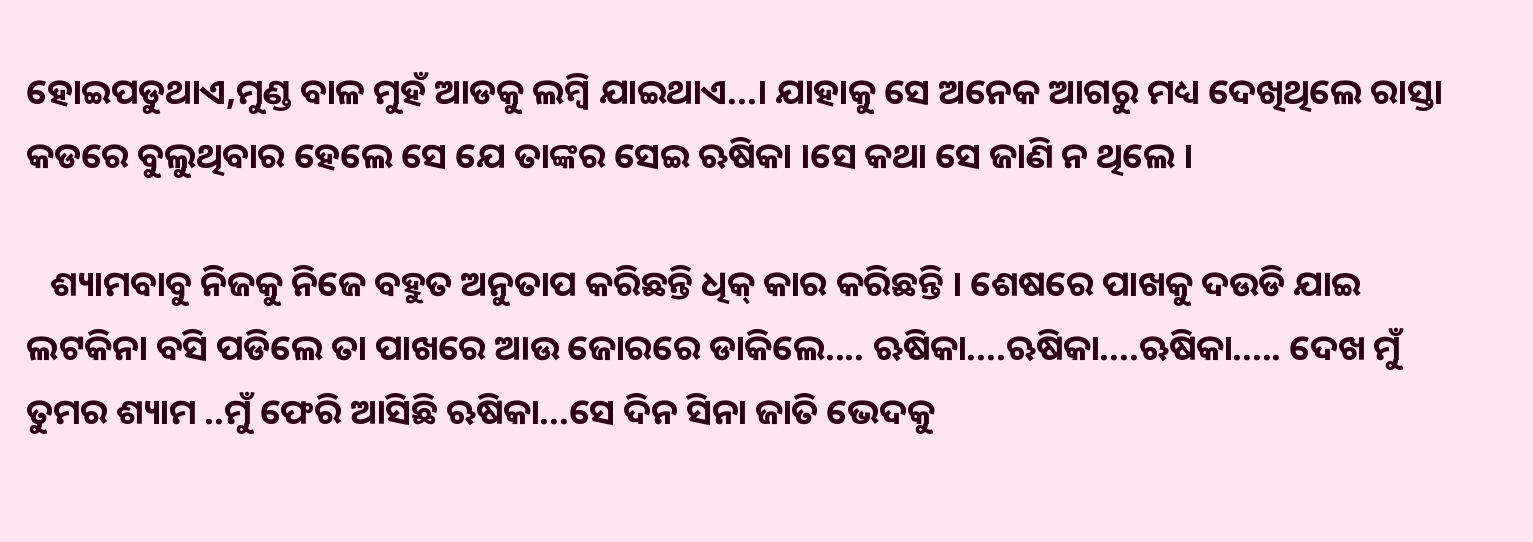ହୋଇପଡୁଥାଏ,ମୁଣ୍ଡ ବାଳ ମୁହଁ ଆଡକୁ ଲମ୍ବି ଯାଇଥାଏ...। ଯାହାକୁ ସେ ଅନେକ ଆଗରୁ ମଧ୍ୟ ଦେଖିଥିଲେ ରାସ୍ତା କଡରେ ବୁଲୁଥିବାର ହେଲେ ସେ ଯେ ତାଙ୍କର ସେଇ ଋଷିକା ।ସେ କଥା ସେ ଜାଣି ନ ଥିଲେ ।

   ଶ୍ୟାମବାବୁ ନିଜକୁ ନିଜେ ବହୁତ ଅନୁତାପ କରିଛନ୍ତି ଧିକ୍ କାର କରିଛନ୍ତି । ଶେଷରେ ପାଖକୁ ଦଉଡି ଯାଇ ଲଟକିନା ବସି ପଡିଲେ ତା ପାଖରେ ଆଉ ଜୋରରେ ଡାକିଲେ.... ଋଷିକା....ଋଷିକା....ଋଷିକା..... ଦେଖ ମୁଁ ତୁମର ଶ୍ୟାମ ..ମୁଁ ଫେରି ଆସିଛି ଋଷିକା...ସେ ଦିନ ସିନା ଜାତି ଭେଦକୁ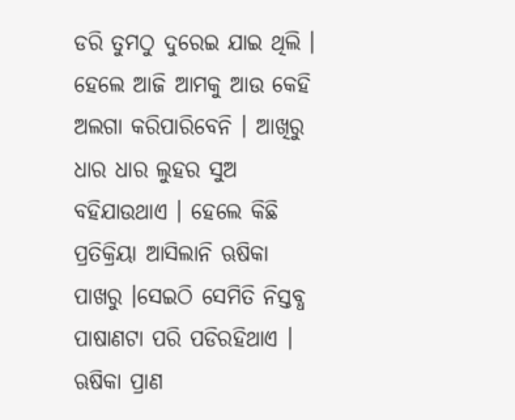ଡରି ତୁମଠୁ ଦୁରେଇ ଯାଇ ଥିଲି । ହେଲେ ଆଜି ଆମକୁ ଆଉ କେହି ଅଲଗା କରିପାରିବେନି । ଆଖିରୁ ଧାର ଧାର ଲୁହର ସୁଅ ବହିଯାଉଥାଏ । ହେଲେ କିଛି ପ୍ରତିକ୍ରିୟା ଆସିଲାନି ଋଷିକା ପାଖରୁ ।ସେଇଠି ସେମିତି ନିସ୍ତବ୍ଧ ପାଷାଣଟା ପରି ପଡିରହିଥାଏ । ଋଷିକା ପ୍ରାଣ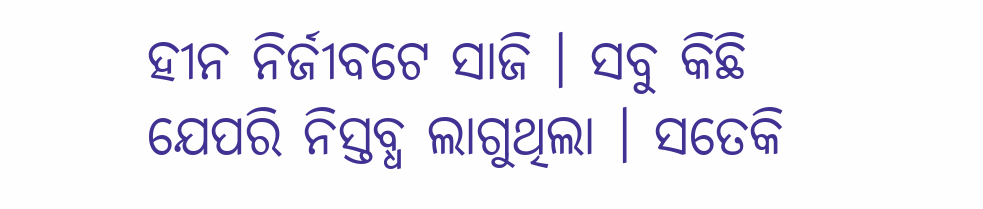ହୀନ ନିର୍ଜୀବଟେ ସାଜି । ସବୁ କିଛି ଯେପରି ନିସ୍ତବ୍ଧ ଲାଗୁଥିଲା । ସତେକି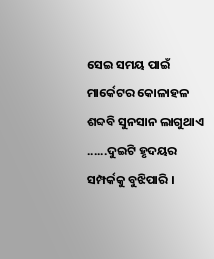ସେଇ ସମୟ ପାଇଁ ମାର୍କେଟର କୋଳାହଳ ଶବ୍ଦବି ସୁନସାନ ଲାଗୁଥାଏ ......ଦୁଇଟି ହୃଦୟର ସମ୍ପର୍କକୁ ବୁଝିପାରି ।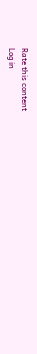Rate this content
Log in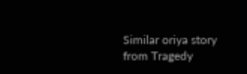Similar oriya story from Tragedy